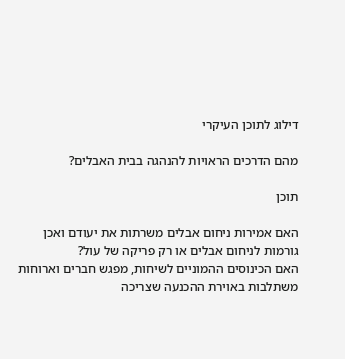דילוג לתוכן העיקרי

מהם הדרכים הראויות להנהגה בבית האבלים?

תוכן

האם אמירות ניחום אבלים משרתות את יעודם ואכן גורמות לניחום אבלים או רק פריקה של עול?
האם הכינוסים ההמוניים לשיחות, מפגש חברים וארוחות משתלבות באוירת ההכנעה שצריכה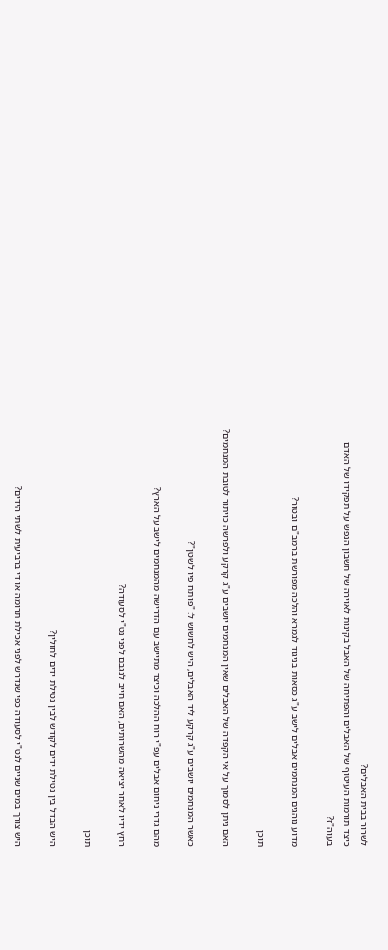לשרור בבית האבלים?
כיצד תורמות העיטוף של האבלים והפתיחה של האבל בקינות לאוירה של חשבון הנפש על תפקידו של האדם בעוה"ז?

מדוע נוהגים המנחמים אבלים לישב ע"ג כסאות בניגוד לגמרא והלכה מפורשת ברמב"ם ובטור?

תוכן

האם ניתן לסמוך על אי הקפדה של האבלים שאין המנחמים יושבים ע"ג קרקע ולפרשה כויתור לטובת המנחמים?

כאשר המנחמים יושבים ע"ג קרקע ליד האבלים, היש לחשוש ל: "פותח פיו לשטן"?

מהם גדרי ניחום אבלים עפ"י רוח ההלכה וכיצד מתיישב עם הדרישה מהמנחמים לישב על הארץ?

רחץ ידיו לאחר יציאה מהשרותים, האם חייב לנגבם לפני נט"י לסעודה?

תוכן

היש הבדל בין נטילת ידים לקודש לבין נטילת ידים לחולין?

היש צורך במים שניים לנט"י לסעודה כפי שנדרש לפני אכילת תרומה או די ברביעית לשתי הידים?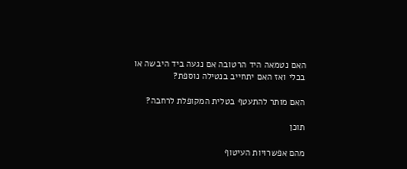האם נטמאה היד הרטובה אם נגעה ביד היבשה או בכלי ואז האם יתחייב בנטילה נוספת?

האם מותר להתעטף בטלית המקופלת לרחבה?

תוכן

מהם אפשרויות העיטוף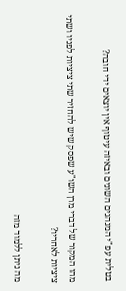בטלית עפ"י המנהגים השונים ובאיזה עיטוף אין יוצאים ידי חובה?

מהו המקור של דברי מרן השו"ע שפסק שיש להחזיר שתי ציציות לפניו ושתי ציציות לאחריו?

מה ניתן ללמוד מזה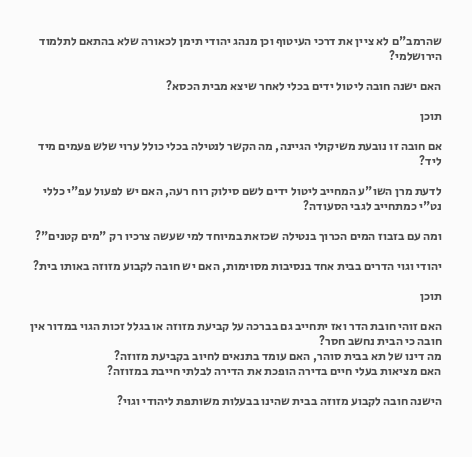שהרמב"ם לא ציין את דרכי העיטוף וכן מנהג יהודי תימן לכאורה שלא בהתאם לתלמוד הירושלמי?

האם ישנה חובה ליטול ידים בכלי לאחר שיצא מבית הכסא?

תוכן

אם חובה זו נובעת משיקולי הגיינה, מה הקשר לנטילה בכלי כולל ערוי שלש פעמים מיד ליד?

לדעת מרן השו"ע המחייב ליטול ידים לשם סילוק רוח רעה, האם יש לפעול עפ"י כללי נט"י כמתחייב לגבי הסעודה?

ומה עם בזבוז המים הכרוך בנטילה שכזאת במיוחד למי שעשה צרכיו רק "מים קטנים"?

יהודי וגוי הדרים בבית אחד בנסיבות מסוימות, האם יש חובה לקבוע מזוזה באותו בית?

תוכן

האם זוהי חובת הדר ואז יתחייב גם בברכה על קביעת מזוזה או בגלל זכות הגוי במדור אין חובה כי הבית נחשב חסר?
מה דינו של תא בבית סוהר, האם עומד בתנאים לחיוב בקביעת מזוזה?
האם מציאות בעלי חיים בדירה הופכת את הדירה לבלתי חייבת במזוזה?

הישנה חובה לקבוע מזוזה בבית שהינו בבעלות משותפת ליהודי וגוי?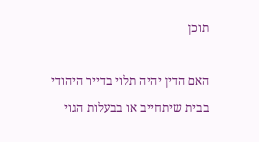תוכן

האם הדין יהיה תלוי בדייר היהודי בבית שיתחייב או בבעלות הגוי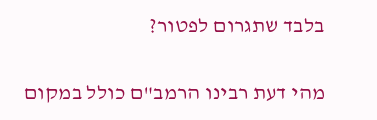בלבד שתגרום לפטור?

מהי דעת רבינו הרמב"ם כולל במקום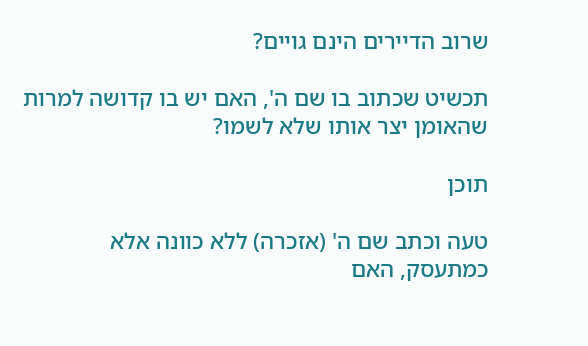שרוב הדיירים הינם גויים?

תכשיט שכתוב בו שם ה', האם יש בו קדושה למרות שהאומן יצר אותו שלא לשמו?

תוכן

טעה וכתב שם ה' (אזכרה) ללא כוונה אלא כמתעסק, האם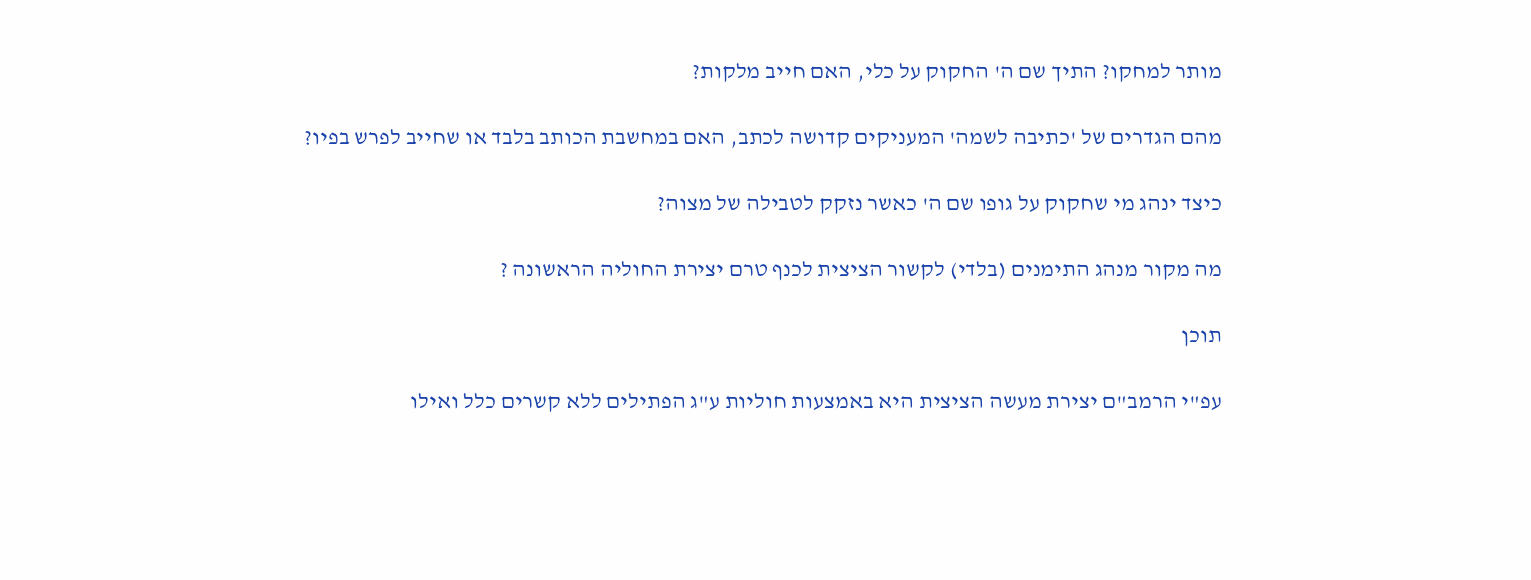מותר למחקו? התיך שם ה' החקוק על כלי, האם חייב מלקות?

מהם הגדרים של 'כתיבה לשמה' המעניקים קדושה לכתב, האם במחשבת הכותב בלבד או שחייב לפרש בפיו?

כיצד ינהג מי שחקוק על גופו שם ה' כאשר נזקק לטבילה של מצוה?

מה מקור מנהג התימנים (בלדי) לקשור הציצית לכנף טרם יצירת החוליה הראשונה ?

תוכן

עפ"י הרמב"ם יצירת מעשה הציצית היא באמצעות חוליות ע"ג הפתילים ללא קשרים כלל ואילו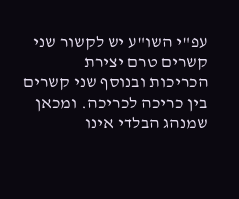עפ"י השו"ע יש לקשור שני קשרים טרם יצירת הכריכות ובנוסף שני קשרים בין כריכה לכריכה. ומכאן שמנהג הבלדי אינו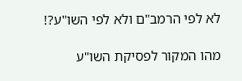לא לפי הרמב"ם ולא לפי השו"ע?!

מהו המקור לפסיקת השו"ע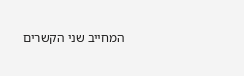המחייב שני הקשרים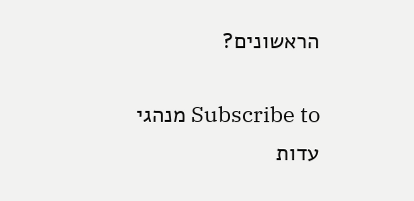הראשונים?

Subscribe to מנהגי עדות